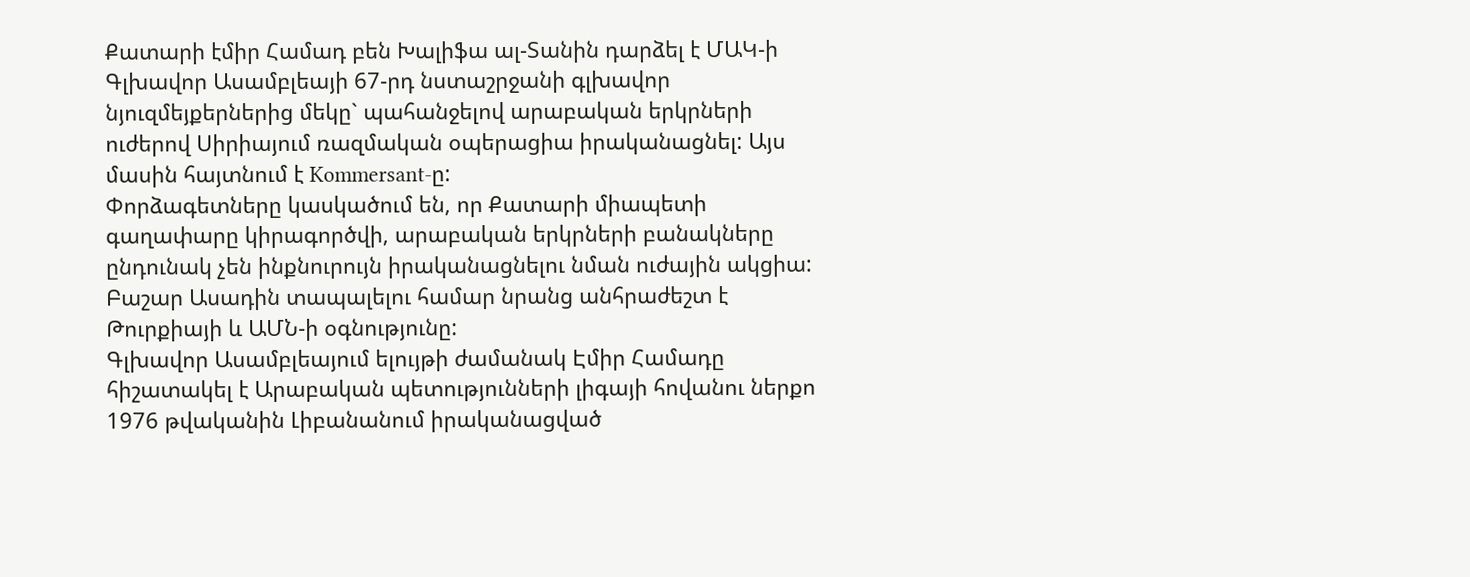Քատարի էմիր Համադ բեն Խալիֆա ալ-Տանին դարձել է ՄԱԿ-ի Գլխավոր Ասամբլեայի 67-րդ նստաշրջանի գլխավոր նյուզմեյքերներից մեկը` պահանջելով արաբական երկրների ուժերով Սիրիայում ռազմական օպերացիա իրականացնել: Այս մասին հայտնում է Kommersant-ը:
Փորձագետները կասկածում են, որ Քատարի միապետի գաղափարը կիրագործվի, արաբական երկրների բանակները ընդունակ չեն ինքնուրույն իրականացնելու նման ուժային ակցիա: Բաշար Ասադին տապալելու համար նրանց անհրաժեշտ է Թուրքիայի և ԱՄՆ-ի օգնությունը:
Գլխավոր Ասամբլեայում ելույթի ժամանակ Էմիր Համադը հիշատակել է Արաբական պետությունների լիգայի հովանու ներքո 1976 թվականին Լիբանանում իրականացված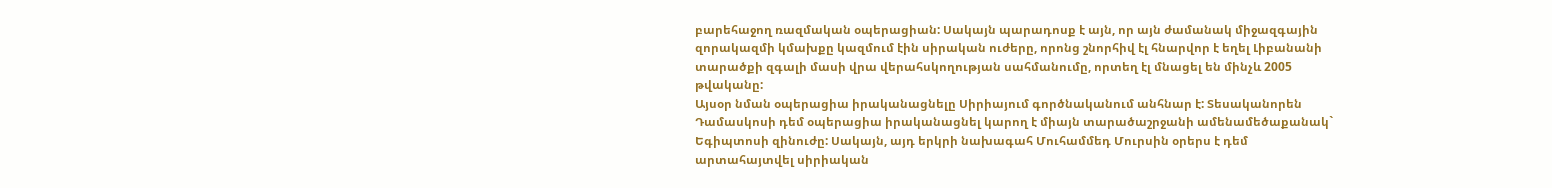բարեհաջող ռազմական օպերացիան: Սակայն պարադոսք է այն, որ այն ժամանակ միջազգային զորակազմի կմախքը կազմում էին սիրական ուժերը, որոնց շնորհիվ էլ հնարվոր է եղել Լիբանանի տարածքի զգալի մասի վրա վերահսկողության սահմանումը, որտեղ էլ մնացել են մինչև 2005 թվականը:
Այսօր նման օպերացիա իրականացնելը Սիրիայում գործնականում անհնար է: Տեսականորեն Դամասկոսի դեմ օպերացիա իրականացնել կարող է միայն տարածաշրջանի ամենամեծաքանակ` Եգիպտոսի զինուժը: Սակայն, այդ երկրի նախագահ Մուհամմեդ Մուրսին օրերս է դեմ արտահայտվել սիրիական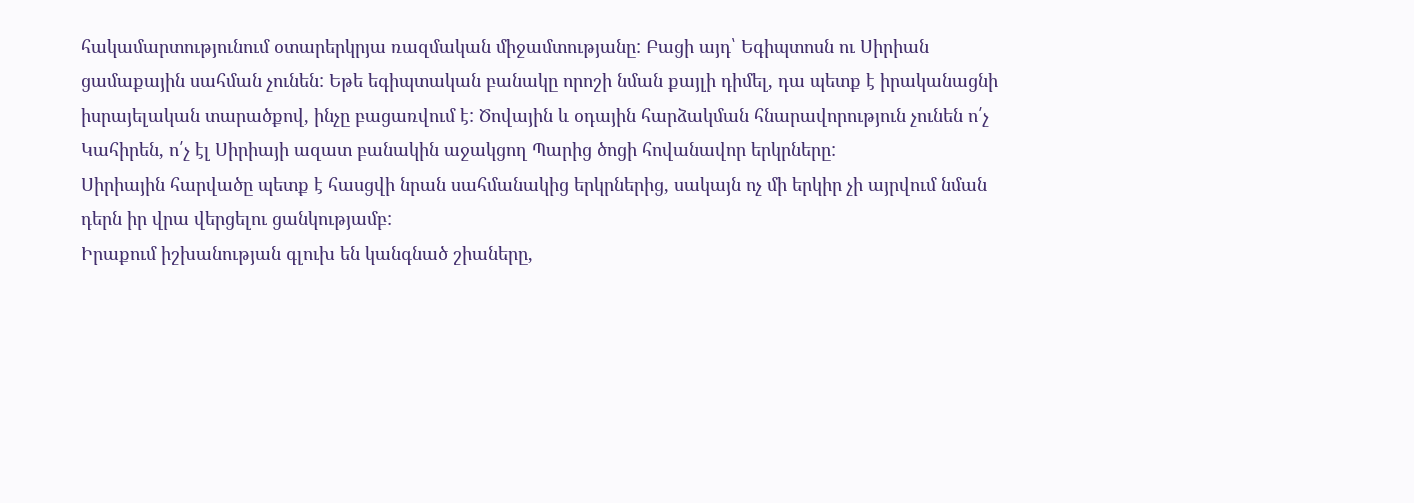հակամարտությունում օտարերկրյա ռազմական միջամտությանը: Բացի այդ՝ Եգիպտոսն ու Սիրիան ցամաքային սահման չունեն: Եթե եգիպտական բանակը որոշի նման քայլի դիմել, դա պետք է իրականացնի իսրայելական տարածքով, ինչը բացառվում է: Ծովային և օդային հարձակման հնարավորություն չունեն ո՛չ Կահիրեն, ո՛չ էլ Սիրիայի ազատ բանակին աջակցող Պարից ծոցի հովանավոր երկրները:
Սիրիային հարվածը պետք է հասցվի նրան սահմանակից երկրներից, սակայն ոչ մի երկիր չի այրվում նման դերն իր վրա վերցելու ցանկությամբ:
Իրաքում իշխանության գլուխ են կանգնած շիաները,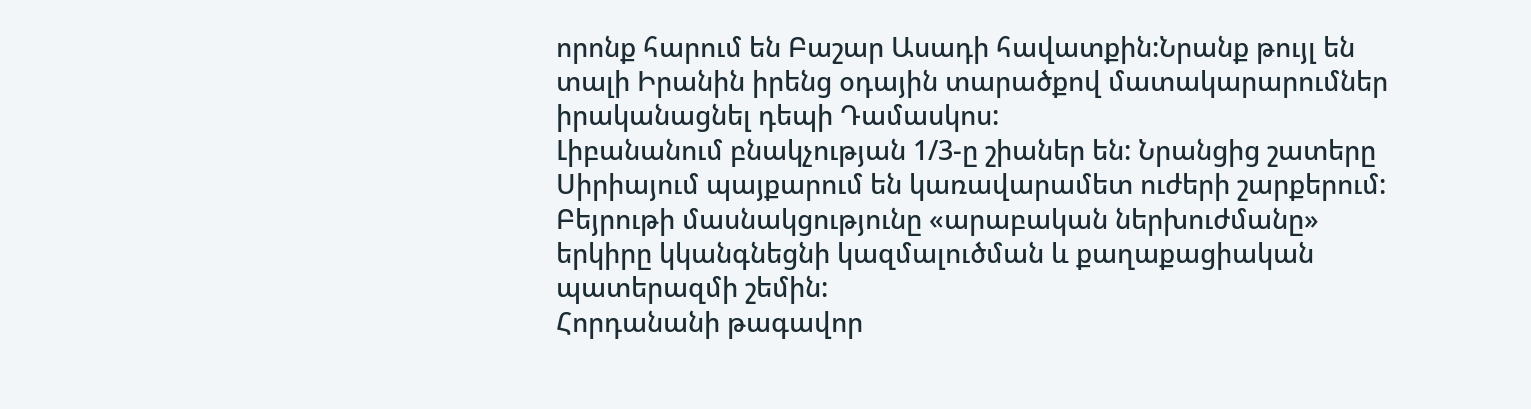որոնք հարում են Բաշար Ասադի հավատքին:Նրանք թույլ են տալի Իրանին իրենց օդային տարածքով մատակարարումներ իրականացնել դեպի Դամասկոս:
Լիբանանում բնակչության 1/3-ը շիաներ են: Նրանցից շատերը Սիրիայում պայքարում են կառավարամետ ուժերի շարքերում: Բեյրութի մասնակցությունը «արաբական ներխուժմանը» երկիրը կկանգնեցնի կազմալուծման և քաղաքացիական պատերազմի շեմին:
Հորդանանի թագավոր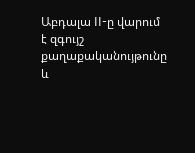Աբդալա II-ը վարում է զգույշ քաղաքականույթունը և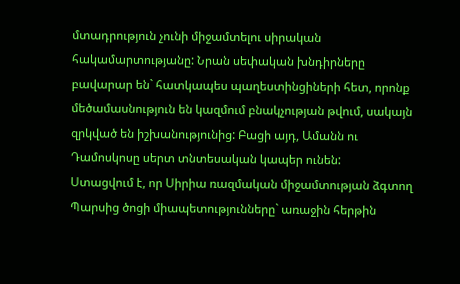մտադրություն չունի միջամտելու սիրական հակամարտությանը: Նրան սեփական խնդիրները բավարար են` հատկապես պաղեստինցիների հետ, որոնք մեծամասնություն են կազմում բնակչության թվում, սակայն զրկված են իշխանությունից: Բացի այդ, Ամանն ու Դամոսկոսը սերտ տնտեսական կապեր ունեն:
Ստացվում է, որ Սիրիա ռազմական միջամտության ձգտող Պարսից ծոցի միապետությունները` առաջին հերթին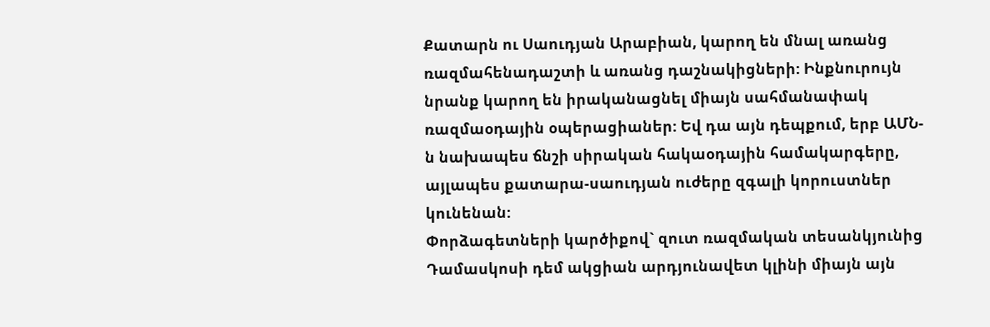Քատարն ու Սաուդյան Արաբիան, կարող են մնալ առանց ռազմահենադաշտի և առանց դաշնակիցների: Ինքնուրույն նրանք կարող են իրականացնել միայն սահմանափակ ռազմաօդային օպերացիաներ: Եվ դա այն դեպքում, երբ ԱՄՆ-ն նախապես ճնշի սիրական հակաօդային համակարգերը, այլապես քատարա-սաուդյան ուժերը զգալի կորուստներ կունենան:
Փորձագետների կարծիքով` զուտ ռազմական տեսանկյունից Դամասկոսի դեմ ակցիան արդյունավետ կլինի միայն այն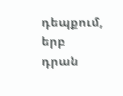դեպքում, երբ դրան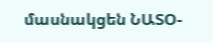մասնակցեն ՆԱՏՕ-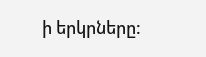ի երկրները: